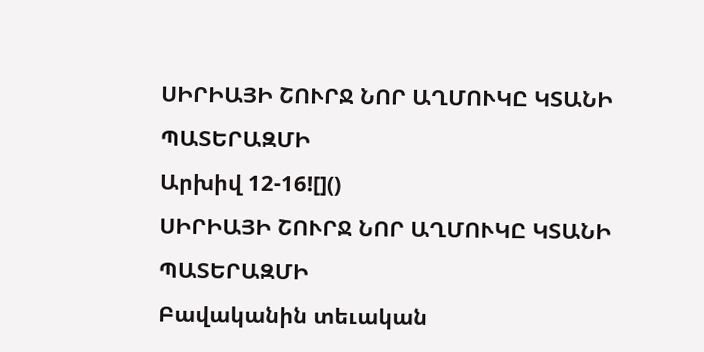ՍԻՐԻԱՅԻ ՇՈՒՐՋ ՆՈՐ ԱՂՄՈՒԿԸ ԿՏԱՆԻ ՊԱՏԵՐԱԶՄԻ
Արխիվ 12-16![]()
ՍԻՐԻԱՅԻ ՇՈՒՐՋ ՆՈՐ ԱՂՄՈՒԿԸ ԿՏԱՆԻ ՊԱՏԵՐԱԶՄԻ
Բավականին տեւական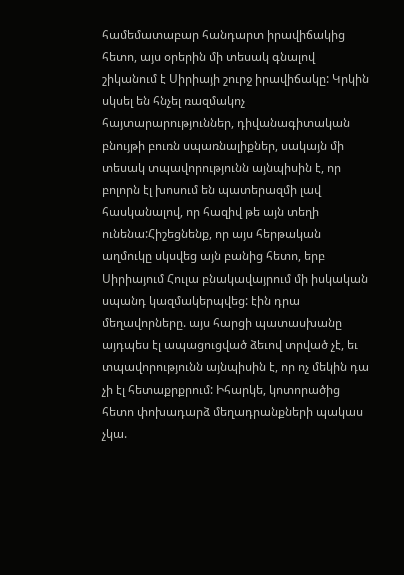համեմատաբար հանդարտ իրավիճակից հետո, այս օրերին մի տեսակ գնալով շիկանում է Սիրիայի շուրջ իրավիճակը: Կրկին սկսել են հնչել ռազմակոչ հայտարարություններ, դիվանագիտական բնույթի բուռն սպառնալիքներ, սակայն մի տեսակ տպավորությունն այնպիսին է, որ բոլորն էլ խոսում են պատերազմի լավ հասկանալով, որ հազիվ թե այն տեղի ունենա:Հիշեցնենք, որ այս հերթական աղմուկը սկսվեց այն բանից հետո, երբ Սիրիայում Հուլա բնակավայրում մի իսկական սպանդ կազմակերպվեց: էին դրա մեղավորները. այս հարցի պատասխանը այդպես էլ ապացուցված ձեւով տրված չէ, եւ տպավորությունն այնպիսին է, որ ոչ մեկին դա չի էլ հետաքրքրում: Իհարկե, կոտորածից հետո փոխադարձ մեղադրանքների պակաս չկա.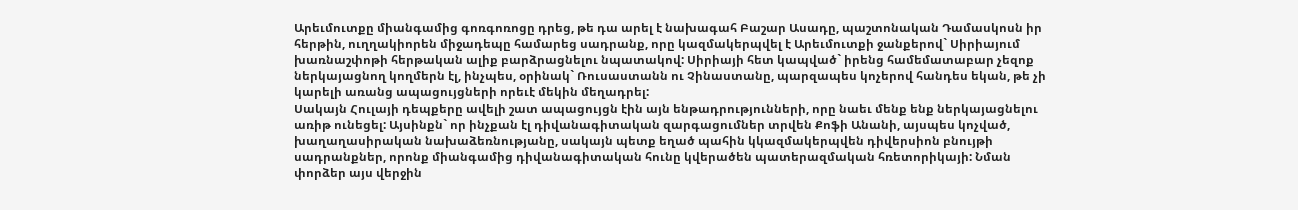Արեւմուտքը միանգամից գոռգոռոցը դրեց, թե դա արել է նախագահ Բաշար Ասադը, պաշտոնական Դամասկոսն իր հերթին, ուղղակիորեն միջադեպը համարեց սադրանք, որը կազմակերպվել է Արեւմուտքի ջանքերով` Սիրիայում խառնաշփոթի հերթական ալիք բարձրացնելու նպատակով: Սիրիայի հետ կապված` իրենց համեմատաբար չեզոք ներկայացնող կողմերն էլ, ինչպես, օրինակ` Ռուսաստանն ու Չինաստանը, պարզապես կոչերով հանդես եկան, թե չի կարելի առանց ապացույցների որեւէ մեկին մեղադրել:
Սակայն Հուլայի դեպքերը ավելի շատ ապացույցն էին այն ենթադրությունների, որը նաեւ մենք ենք ներկայացնելու առիթ ունեցել: Այսինքն` որ ինչքան էլ դիվանագիտական զարգացումներ տրվեն Քոֆի Անանի, այսպես կոչված, խաղաղասիրական նախաձեռնությանը, սակայն պետք եղած պահին կկազմակերպվեն դիվերսիոն բնույթի սադրանքներ, որոնք միանգամից դիվանագիտական հունը կվերածեն պատերազմական հռետորիկայի: Նման փորձեր այս վերջին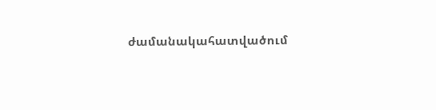ժամանակահատվածում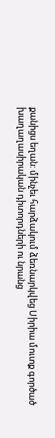քանիցս եղան: մինչեւ հարձակում ձեռնարկվեց Սիրիա մուտք գործած խաղաղասիրական դիտորդների ու նրանց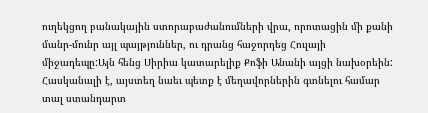ուղեկցող բանակային ստորաբաժանումների վրա, որոտացին մի քանի մանր-մունր այլ պայթյուններ, ու դրանց հաջորդեց Հուլայի միջադեպը:Այն հենց Սիրիա կատարելիք Քոֆի Անանի այցի նախօրեին: Հասկանալի է, այստեղ նաեւ պետք է մեղավորներին գտնելու համար տալ ստանդարտ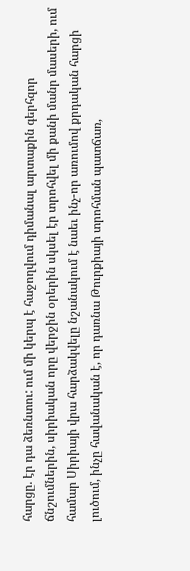հարցը. էր դա ձեռնտու: ում մի կերպ է հաջողվում դիմանալ արտաքին գերհզոր ճնշումներին, սիրիական որը վերջին օրերին սկսել էր տրոհվել մի քանի մանր մասերի, ում համար Սիրիայի վրա հարձակվելը նշանակում է նաեւ ինչ-որ առումով քրդական հարցի լուծում, ինչը հավանական է, որ դառնա Թուրքիայի տրոհման պատճառ,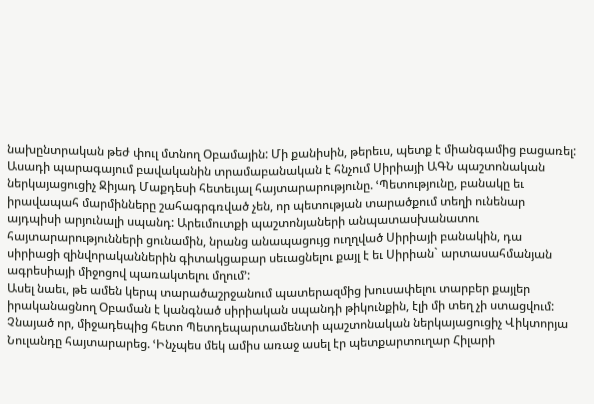նախընտրական թեժ փուլ մտնող Օբամային: Մի քանիսին, թերեւս, պետք է միանգամից բացառել: Ասադի պարագայում բավականին տրամաբանական է հնչում Սիրիայի ԱԳՆ պաշտոնական ներկայացուցիչ Ջիյադ Մաքդեսի հետեւյալ հայտարարությունը. ՙՊետությունը, բանակը եւ իրավապահ մարմինները շահագրգռված չեն, որ պետության տարածքում տեղի ունենար այդպիսի արյունալի սպանդ: Արեւմուտքի պաշտոնյաների անպատասխանատու հայտարարությունների ցունամին, նրանց անապացույց ուղղված Սիրիայի բանակին, դա սիրիացի զինվորականներին գիտակցաբար սեւացնելու քայլ է եւ Սիրիան` արտասահմանյան ագրեսիայի միջոցով պառակտելու մղում՚:
Ասել նաեւ, թե ամեն կերպ տարածաշրջանում պատերազմից խուսափելու տարբեր քայլեր իրականացնող Օբաման է կանգնած սիրիական սպանդի թիկունքին, էլի մի տեղ չի ստացվում: Չնայած որ, միջադեպից հետո Պետդեպարտամենտի պաշտոնական ներկայացուցիչ Վիկտորյա Նուլանդը հայտարարեց. ՙԻնչպես մեկ ամիս առաջ ասել էր պետքարտուղար Հիլարի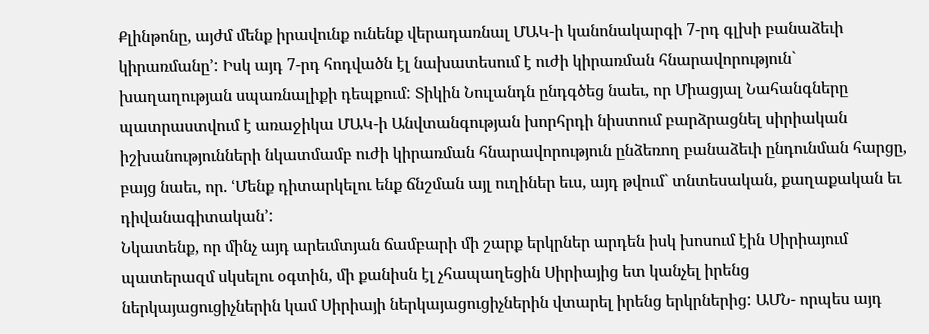Քլինթոնը, այժմ մենք իրավունք ունենք վերադառնալ ՄԱԿ-ի կանոնակարգի 7-րդ գլխի բանաձեւի կիրառմանը՚: Իսկ այդ 7-րդ հոդվածն էլ նախատեսում է ուժի կիրառման հնարավորություն` խաղաղության սպառնալիքի դեպքում: Տիկին Նուլանդն ընդգծեց նաեւ, որ Միացյալ Նահանգները պատրաստվում է առաջիկա ՄԱԿ-ի Անվտանգության խորհրդի նիստում բարձրացնել սիրիական իշխանությունների նկատմամբ ուժի կիրառման հնարավորություն ընձեռող բանաձեւի ընդունման հարցը, բայց նաեւ, որ. ՙՄենք դիտարկելու ենք ճնշման այլ ուղիներ եւս, այդ թվում` տնտեսական, քաղաքական եւ դիվանագիտական՚:
Նկատենք, որ մինչ այդ արեւմտյան ճամբարի մի շարք երկրներ արդեն իսկ խոսում էին Սիրիայում պատերազմ սկսելու օգտին, մի քանիսն էլ չհապաղեցին Սիրիայից ետ կանչել իրենց ներկայացուցիչներին կամ Սիրիայի ներկայացուցիչներին վտարել իրենց երկրներից: ԱՄՆ- որպես այդ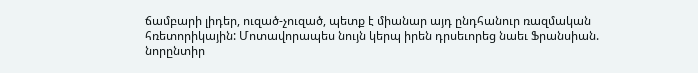ճամբարի լիդեր, ուզած-չուզած, պետք է միանար այդ ընդհանուր ռազմական հռետորիկային: Մոտավորապես նույն կերպ իրեն դրսեւորեց նաեւ Ֆրանսիան. նորընտիր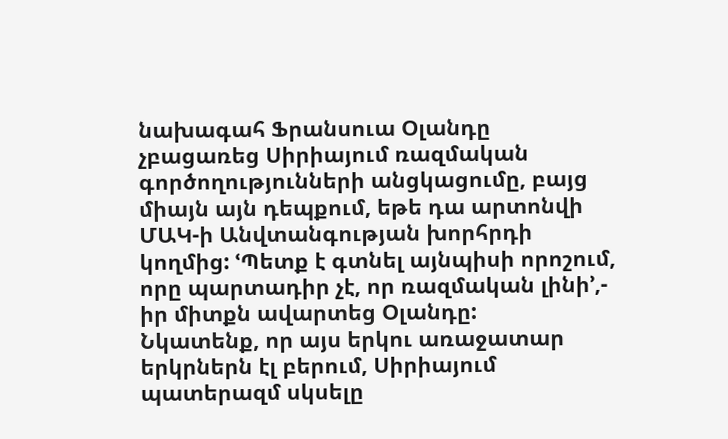նախագահ Ֆրանսուա Օլանդը չբացառեց Սիրիայում ռազմական գործողությունների անցկացումը, բայց միայն այն դեպքում, եթե դա արտոնվի ՄԱԿ-ի Անվտանգության խորհրդի կողմից: ՙՊետք է գտնել այնպիսի որոշում, որը պարտադիր չէ, որ ռազմական լինի՚,- իր միտքն ավարտեց Օլանդը:
Նկատենք, որ այս երկու առաջատար երկրներն էլ բերում, Սիրիայում պատերազմ սկսելը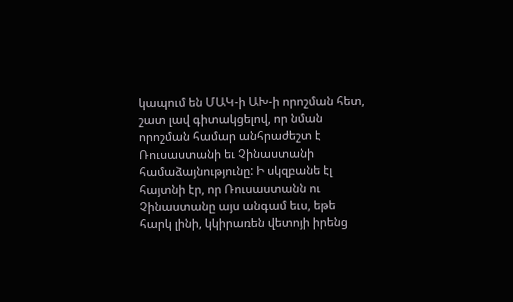կապում են ՄԱԿ-ի ԱԽ-ի որոշման հետ, շատ լավ գիտակցելով, որ նման որոշման համար անհրաժեշտ է Ռուսաստանի եւ Չինաստանի համաձայնությունը: Ի սկզբանե էլ հայտնի էր, որ Ռուսաստանն ու Չինաստանը այս անգամ եւս, եթե հարկ լինի, կկիրառեն վետոյի իրենց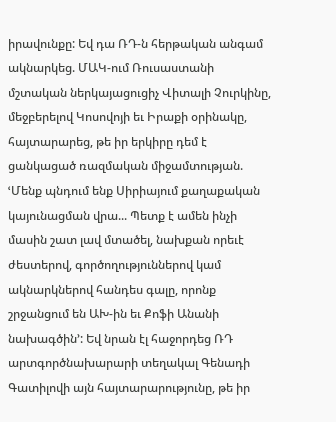իրավունքը: Եվ դա ՌԴ-ն հերթական անգամ ակնարկեց. ՄԱԿ-ում Ռուսաստանի մշտական ներկայացուցիչ Վիտալի Չուրկինը, մեջբերելով Կոսովոյի եւ Իրաքի օրինակը, հայտարարեց, թե իր երկիրը դեմ է ցանկացած ռազմական միջամտության. ՙՄենք պնդում ենք Սիրիայում քաղաքական կայունացման վրա... Պետք է ամեն ինչի մասին շատ լավ մտածել, նախքան որեւէ ժեստերով, գործողություններով կամ ակնարկներով հանդես գալը, որոնք շրջանցում են ԱԽ-ին եւ Քոֆի Անանի նախագծին՚: Եվ նրան էլ հաջորդեց ՌԴ արտգործնախարարի տեղակալ Գենադի Գատիլովի այն հայտարարությունը, թե իր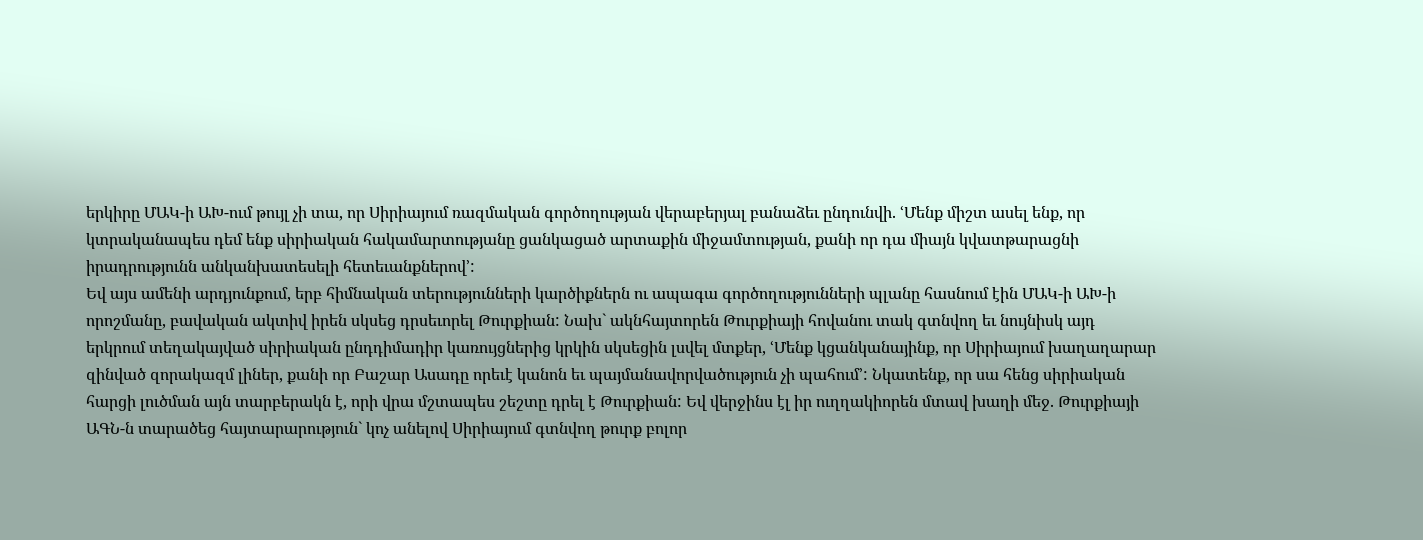երկիրը ՄԱԿ-ի ԱԽ-ում թույլ չի տա, որ Սիրիայում ռազմական գործողության վերաբերյալ բանաձեւ ընդունվի. ՙՄենք միշտ ասել ենք, որ կտրականապես դեմ ենք սիրիական հակամարտությանը ցանկացած արտաքին միջամտության, քանի որ դա միայն կվատթարացնի իրադրությունն անկանխատեսելի հետեւանքներով՚:
Եվ այս ամենի արդյունքում, երբ հիմնական տերությունների կարծիքներն ու ապագա գործողությունների պլանը հասնում էին ՄԱԿ-ի ԱԽ-ի որոշմանը, բավական ակտիվ իրեն սկսեց դրսեւորել Թուրքիան: Նախ` ակնհայտորեն Թուրքիայի հովանու տակ գտնվող եւ նույնիսկ այդ երկրում տեղակայված սիրիական ընդդիմադիր կառույցներից կրկին սկսեցին լսվել մտքեր, ՙՄենք կցանկանայինք, որ Սիրիայում խաղաղարար զինված զորակազմ լիներ, քանի որ Բաշար Ասադը որեւէ կանոն եւ պայմանավորվածություն չի պահում՚: Նկատենք, որ սա հենց սիրիական հարցի լուծման այն տարբերակն է, որի վրա մշտապես շեշտը դրել է Թուրքիան: Եվ վերջինս էլ իր ուղղակիորեն մտավ խաղի մեջ. Թուրքիայի ԱԳՆ-ն տարածեց հայտարարություն` կոչ անելով Սիրիայում գտնվող թուրք բոլոր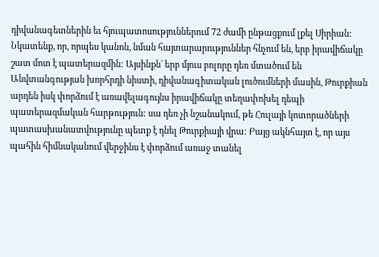դիվանագետներին եւ հյուպատոսություններում 72 ժամի ընթացքում լքել Սիրիան: Նկատենք, որ, որպես կանոն, նման հայտարարություններ հնչում են, երբ իրավիճակը շատ մոտ է պատերազմին: Այսինքն` երբ մյուս բոլորը դեռ մտածում են Անվտանգության խորհրդի նիստի, դիվանագիտական լուծումների մասին, Թուրքիան արդեն իսկ փորձում է առավելագույնս իրավիճակը տեղափոխել դեպի պատերազմական հարթություն: սա դեռ չի նշանակում, թե Հուլայի կոտորածների պատասխանատվությունը պետք է դնել Թուրքիայի վրա: Բայց ակնհայտ է, որ այս պահին հիմնականում վերջինս է փորձում առաջ տանել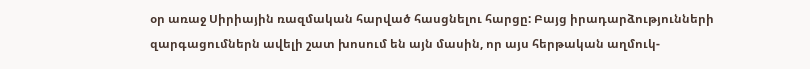օր առաջ Սիրիային ռազմական հարված հասցնելու հարցը: Բայց իրադարձությունների զարգացումներն ավելի շատ խոսում են այն մասին, որ այս հերթական աղմուկ-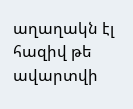աղաղակն էլ հազիվ թե ավարտվի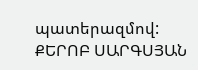պատերազմով:
ՔԵՐՈԲ ՍԱՐԳՍՅԱՆ